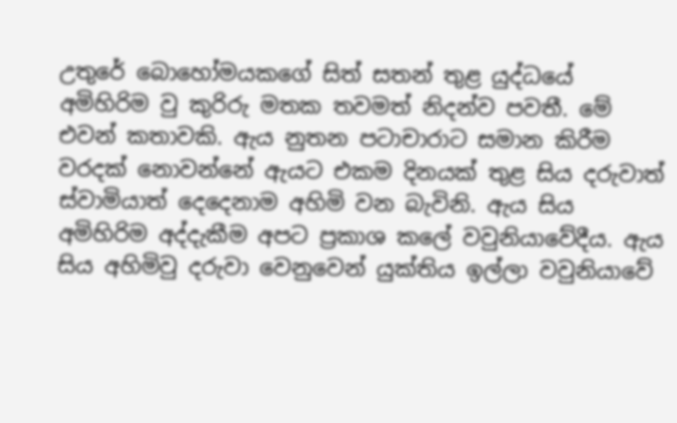උතුරේ බොහෝමයකගේ සිත් සතන් තුළ යුද්ධයේ අමිහිරිම වු කුරිරු මතක තවමත් නිදන්ව පවතී. මේ එවන් කතාවකි. ඇය නුතන පටාචාරාට සමාන කිරීම වරදක් නොවන්නේ ඇයට එකම දිනයක් තුළ සිය දරුවාත් ස්වාමියාත් දෙදෙනාම අහිමි වන බැවිනි. ඇය සිය අමිහිරිම අද්දැකීම අපට ප්‍රකාශ කලේ වවුනියාවේදීය. ඇය සිය අහිමිවු දරුවා වෙනුවෙන් යුක්තිය ඉල්ලා වවුනියාවේ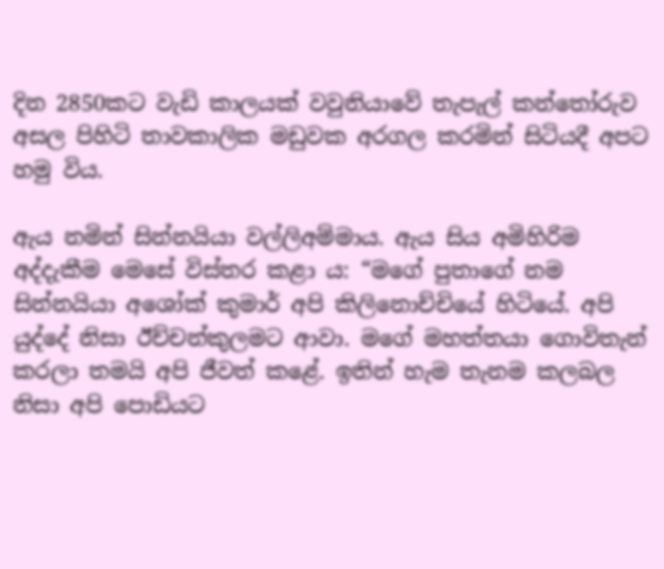දින 2850කට වැඩි කාලයක් වවුනියාවේ තැපැල් කන්තෝරුව අසල පිහිටි තාවකාලික මඩුවක අරගල කරමින් සිටියදී අපට හමු විය.

ඇය නමින් සින්නයියා වල්ලිඅම්මාය. ඇය සිය අමිහිරිම අද්දැකීම මෙසේ විස්තර කළා ය: “මගේ පුතාගේ නම සින්නයියා අශෝක් කුමාර් අපි කිලිනොච්චියේ හිටියේ. අපි යුද්දේ නිසා ඊච්චන්කුලමට ආවා. මගේ මහත්තයා ගොවිතැන් කරලා තමයි අපි ජීවත් කළේ. ඉතින් හැම තැනම කලබල නිසා අපි පොඩියට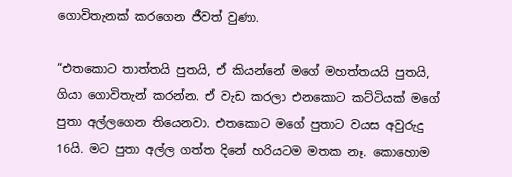ගොවිතැනක් කරගෙන ජීවත් වුණා.

“එතකොට තාත්තයි පුතයි, ඒ කියන්නේ මගේ මහත්තයයි පුතයි, ගියා ගොවිතැන් කරන්න. ඒ වැඩ කරලා එනකොට කට්ටියක් මගේ පුතා අල්ලගෙන තියෙනවා. එතකොට මගේ පුතාට වයස අවුරුදු 16යි. මට පුතා අල්ල ගත්ත දිනේ හරියටම මතක නෑ. කොහොම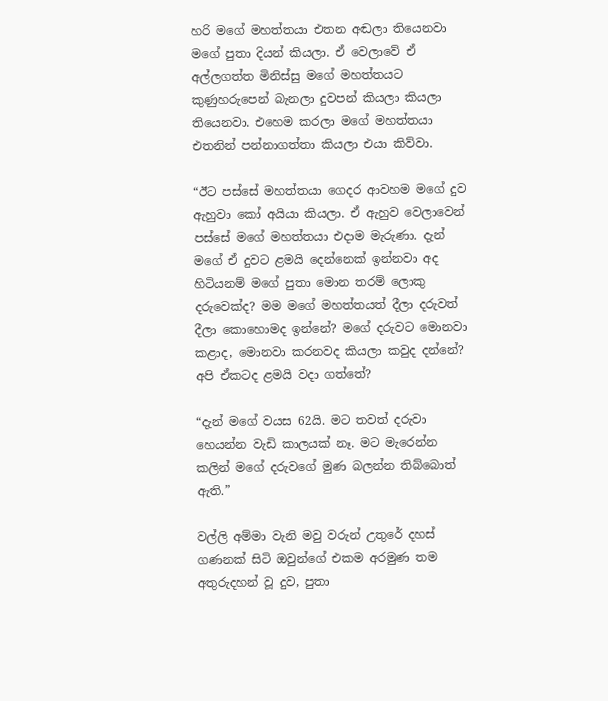හරි මගේ මහත්තයා එතන අඬලා තියෙනවා මගේ පුතා දියන් කියලා. ඒ වෙලාවේ ඒ අල්ලගත්ත මිනිස්සු මගේ මහත්තයට කුණුහරුපෙන් බැනලා දුවපන් කියලා කියලා තියෙනවා. එහෙම කරලා මගේ මහත්තයා එතනින් පන්නාගත්තා කියලා එයා කිව්වා.

“ඊට පස්සේ මහත්තයා ගෙදර ආවහම මගේ දුව ඇහුවා කෝ අයියා කියලා. ඒ ඇහුව වෙලාවෙන් පස්සේ මගේ මහත්තයා එදාම මැරුණා. දැන් මගේ ඒ දුවට ළමයි දෙන්නෙක් ඉන්නවා අද හිටියනම් මගේ පුතා මොන තරම් ලොකු දරුවෙක්ද? මම මගේ මහත්තයත් දීලා දරුවත් දීලා කොහොමද ඉන්නේ? මගේ දරුවට මොනවා කළාද, මොනවා කරනවද කියලා කවුද දන්නේ? අපි ඒකටද ළමයි වදා ගත්තේ?

“දැන් මගේ වයස 62යි. මට තවත් දරුවා හෙයන්න වැඩි කාලයක් නෑ. මට මැරෙන්න කලින් මගේ දරුවගේ මුණ බලන්න තිබ්බොත් ඇති.”

වල්ලි අම්මා වැනි මවු වරුන් උතුරේ දහස් ගණනක් සිටි ඔවුන්ගේ එකම අරමුණ තම අතුරුදහන් වූ දුව, පුතා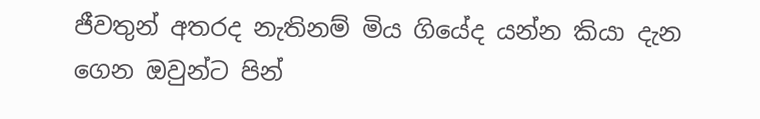ජීවතුන් අතරද නැතිනම් මිය ගියේද යන්න කියා දැන ගෙන ඔවුන්ට පින්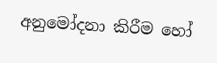අනුමෝදනා කිරීම හෝ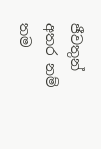ජීවතුන් අතර නම් තම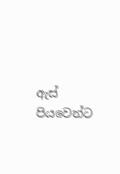ඇස් පියවෙන්ට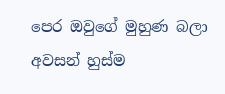පෙර ඔවුගේ මුහුණ බලා අවසන් හුස්ම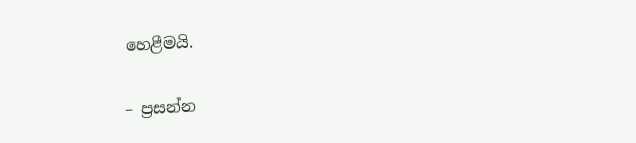හෙළීමයි.

– ප්‍රසන්න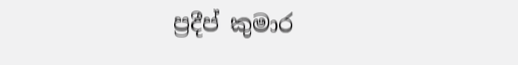ප්‍රදීප් කුමාර